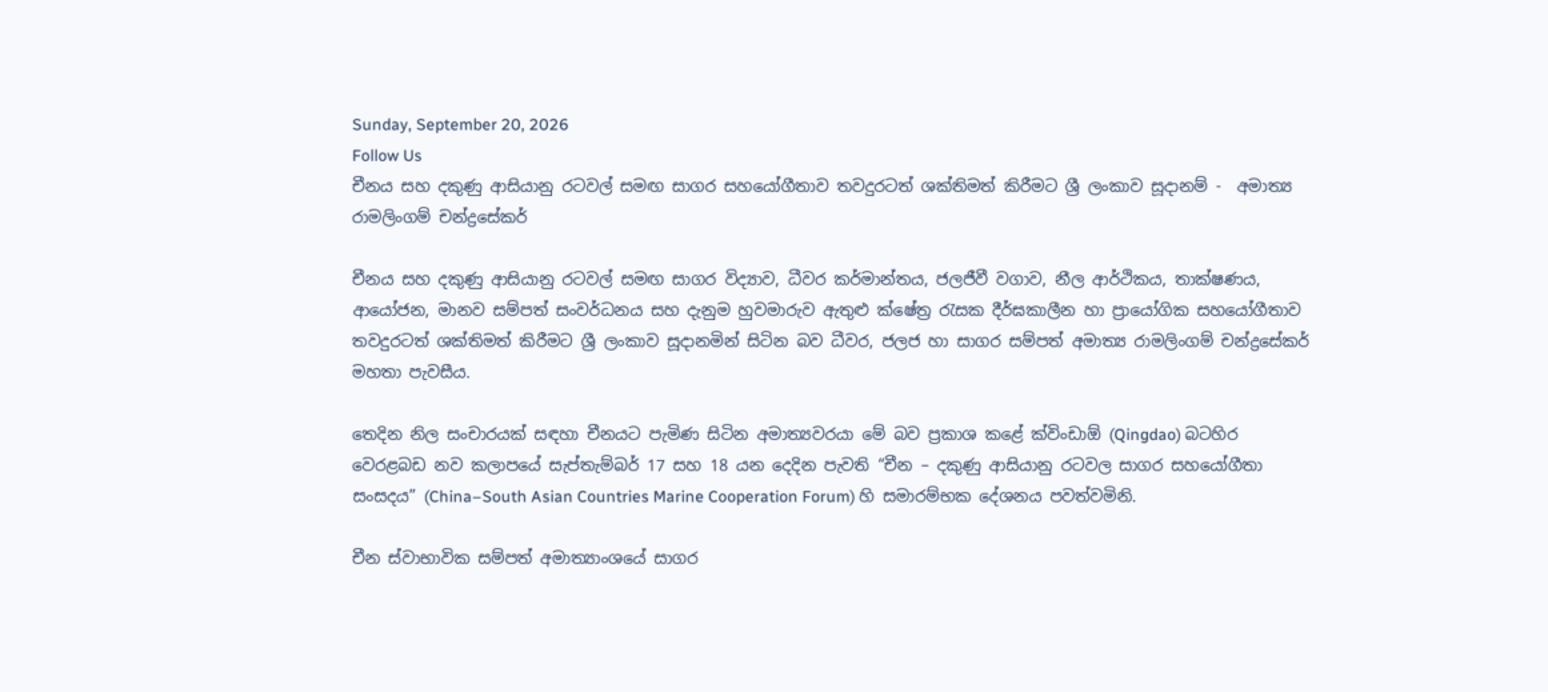Sunday, September 20, 2026
Follow Us
චීනය සහ දකුණු ආසියානු රටවල් සමඟ සාගර සහයෝගීතාව තවදුරටත් ශක්තිමත් කිරීමට ශ්‍රී ලංකාව සූදානම් -  අමාත්‍ය රාමලිංගම් චන්ද්‍රසේකර්

චීනය සහ දකුණු ආසියානු රටවල් සමඟ සාගර විද්‍යාව, ධීවර කර්මාන්තය, ජලජීවී වගාව, නීල ආර්ථිකය, තාක්ෂණය, ආයෝජන, මානව සම්පත් සංවර්ධනය සහ දැනුම හුවමාරුව ඇතුළු ක්ෂේත්‍ර රැසක දීර්ඝකාලීන හා ප්‍රායෝගික සහයෝගීතාව තවදුරටත් ශක්තිමත් කිරීමට ශ්‍රී ලංකාව සූදානමින් සිටින බව ධීවර, ජලජ හා සාගර සම්පත් අමාත්‍ය රාමලිංගම් චන්ද්‍රසේකර් මහතා පැවසීය.

තෙදින නිල සංචාරයක් සඳහා චීනයට පැමිණ සිටින අමාත්‍යවරයා මේ බව ප්‍රකාශ කළේ ක්විංඩාඕ (Qingdao) බටහිර වෙරළබඩ නව කලාපයේ සැප්තැම්බර් 17 සහ 18 යන දෙදින පැවති “චීන – දකුණු ආසියානු රටවල සාගර සහයෝගීතා සංසදය” (China–South Asian Countries Marine Cooperation Forum) හි සමාරම්භක දේශනය පවත්වමිනි.

චීන ස්වාභාවික සම්පත් අමාත්‍යාංශයේ සාගර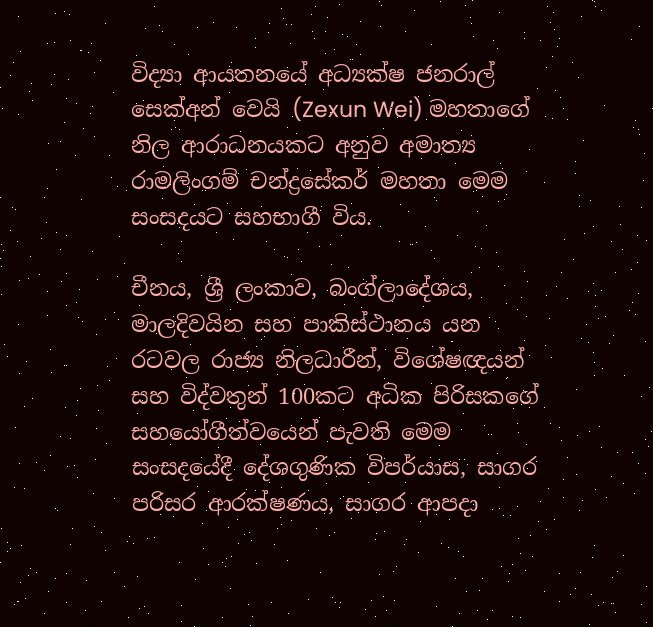විද්‍යා ආයතනයේ අධ්‍යක්ෂ ජනරාල් සෙක්අන් වෙයි (Zexun Wei) මහතාගේ නිල ආරාධනයකට අනුව අමාත්‍ය රාමලිංගම් චන්ද්‍රසේකර් මහතා මෙම සංසදයට සහභාගී විය.

චීනය, ශ්‍රී ලංකාව, බංග්ලාදේශය, මාලදිවයින සහ පාකිස්ථානය යන රටවල රාජ්‍ය නිලධාරීන්, විශේෂඥයන් සහ විද්වතුන් 100කට අධික පිරිසකගේ සහයෝගීත්වයෙන් පැවති මෙම සංසදයේදී දේශගුණික විපර්යාස, සාගර පරිසර ආරක්ෂණය, සාගර ආපදා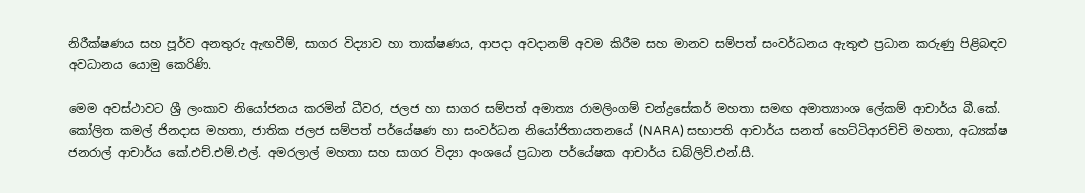නිරීක්ෂණය සහ පූර්ව අනතුරු ඇඟවීම්, සාගර විද්‍යාව හා තාක්ෂණය, ආපදා අවදානම් අවම කිරීම සහ මානව සම්පත් සංවර්ධනය ඇතුළු ප්‍රධාන කරුණු පිළිබඳව අවධානය යොමු කෙරිණි.

මෙම අවස්ථාවට ශ්‍රී ලංකාව නියෝජනය කරමින් ධීවර, ජලජ හා සාගර සම්පත් අමාත්‍ය රාමලිංගම් චන්ද්‍රසේකර් මහතා සමඟ අමාත්‍යාංශ ලේකම් ආචාර්ය බී.කේ. කෝලිත කමල් ජිනදාස මහතා, ජාතික ජලජ සම්පත් පර්යේෂණ හා සංවර්ධන නියෝජිතායතනයේ (NARA) සභාපති ආචාර්ය සනත් හෙට්ටිආරච්චි මහතා, අධ්‍යක්ෂ ජනරාල් ආචාර්ය කේ.එච්.එම්.එල්. අමරලාල් මහතා සහ සාගර විද්‍යා අංශයේ ප්‍රධාන පර්යේෂක ආචාර්ය ඩබ්ලිව්.එන්.සී.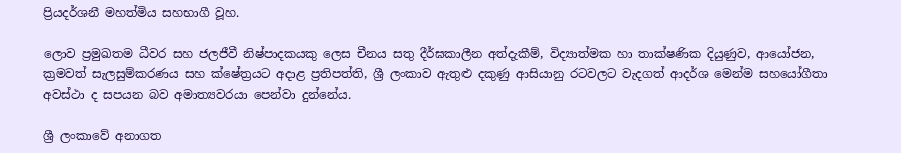ප්‍රියදර්ශනී මහත්මිය සහභාගී වූහ.

ලොව ප්‍රමුඛතම ධීවර සහ ජලජීවී නිෂ්පාදකයකු ලෙස චීනය සතු දීර්ඝකාලීන අත්දැකීම්, විද්‍යාත්මක හා තාක්ෂණික දියුණුව, ආයෝජන, ක්‍රමවත් සැලසුම්කරණය සහ ක්ෂේත්‍රයට අදාළ ප්‍රතිපත්ති, ශ්‍රී ලංකාව ඇතුළු දකුණු ආසියානු රටවලට වැදගත් ආදර්ශ මෙන්ම සහයෝගීතා අවස්ථා ද සපයන බව අමාත්‍යවරයා පෙන්වා දුන්නේය.

ශ්‍රී ලංකාවේ අනාගත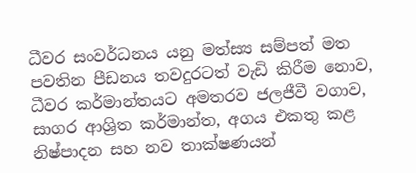ධීවර සංවර්ධනය යනු මත්ස්‍ය සම්පත් මත පවතින පීඩනය තවදුරටත් වැඩි කිරීම නොව, ධීවර කර්මාන්තයට අමතරව ජලජීවී වගාව, සාගර ආශ්‍රිත කර්මාන්ත, අගය එකතු කළ නිෂ්පාදන සහ නව තාක්ෂණයන්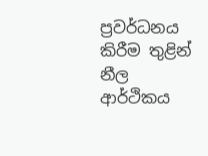ප්‍රවර්ධනය කිරීම තුළින් නීල ආර්ථිකය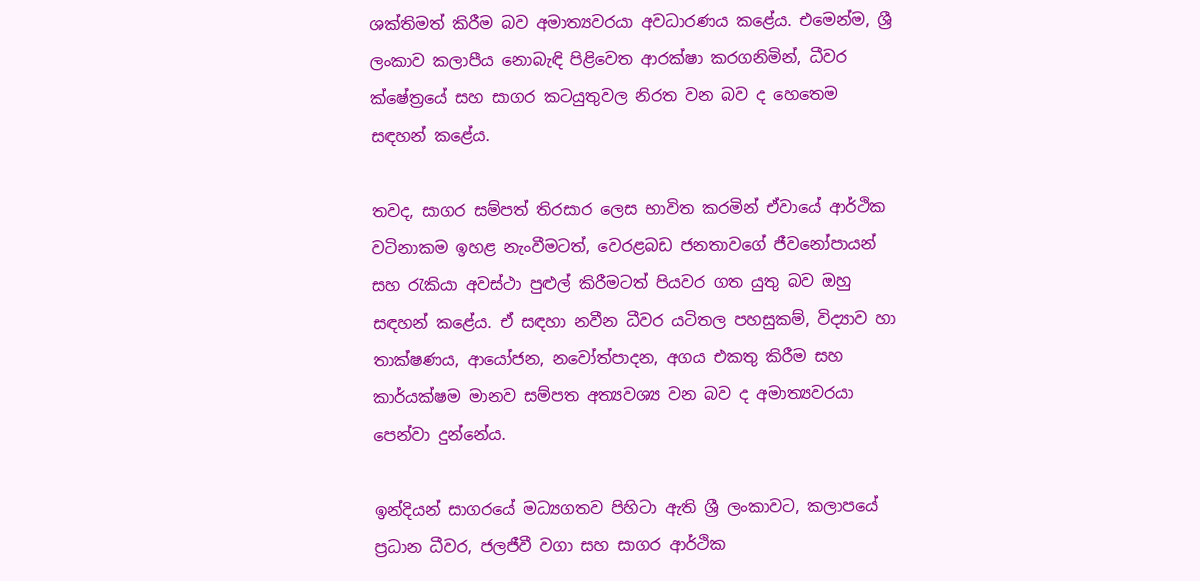ශක්තිමත් කිරීම බව අමාත්‍යවරයා අවධාරණය කළේය. එමෙන්ම, ශ්‍රී ලංකාව කලාපීය නොබැඳි පිළිවෙත ආරක්ෂා කරගනිමින්, ධීවර ක්ෂේත්‍රයේ සහ සාගර කටයුතුවල නිරත වන බව ද හෙතෙම සඳහන් කළේය.

තවද, සාගර සම්පත් තිරසාර ලෙස භාවිත කරමින් ඒවායේ ආර්ථික වටිනාකම ඉහළ නැංවීමටත්, වෙරළබඩ ජනතාවගේ ජීවනෝපායන් සහ රැකියා අවස්ථා පුළුල් කිරීමටත් පියවර ගත යුතු බව ඔහු සඳහන් කළේය. ඒ සඳහා නවීන ධීවර යටිතල පහසුකම්, විද්‍යාව හා තාක්ෂණය, ආයෝජන, නවෝත්පාදන, අගය එකතු කිරීම සහ කාර්යක්ෂම මානව සම්පත අත්‍යවශ්‍ය වන බව ද අමාත්‍යවරයා පෙන්වා දුන්නේය.

ඉන්දියන් සාගරයේ මධ්‍යගතව පිහිටා ඇති ශ්‍රී ලංකාවට, කලාපයේ ප්‍රධාන ධීවර, ජලජීවී වගා සහ සාගර ආර්ථික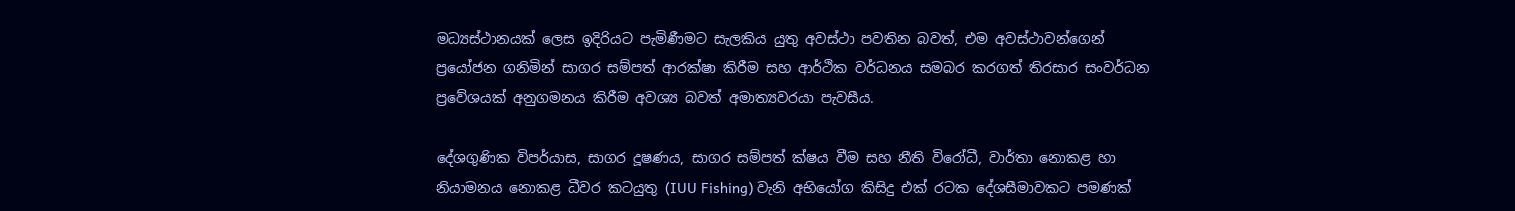මධ්‍යස්ථානයක් ලෙස ඉදිරියට පැමිණීමට සැලකිය යුතු අවස්ථා පවතින බවත්, එම අවස්ථාවන්ගෙන් ප්‍රයෝජන ගනිමින් සාගර සම්පත් ආරක්ෂා කිරීම සහ ආර්ථික වර්ධනය සමබර කරගත් තිරසාර සංවර්ධන ප්‍රවේශයක් අනුගමනය කිරීම අවශ්‍ය බවත් අමාත්‍යවරයා පැවසීය.

දේශගුණික විපර්යාස, සාගර දූෂණය, සාගර සම්පත් ක්ෂය වීම සහ නීති විරෝධී, වාර්තා නොකළ හා නියාමනය නොකළ ධීවර කටයුතු (IUU Fishing) වැනි අභියෝග කිසිදු එක් රටක දේශසීමාවකට පමණක්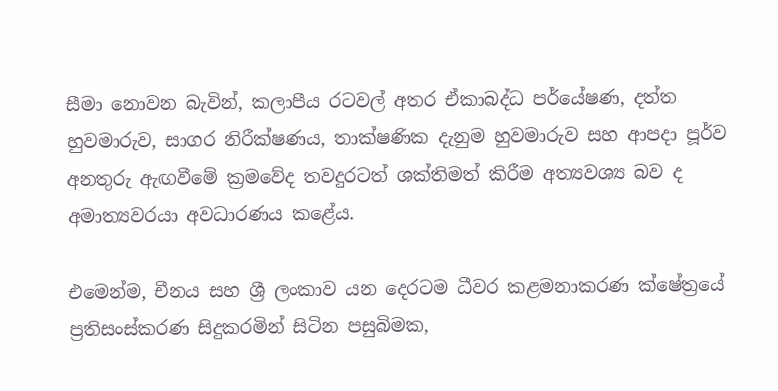සීමා නොවන බැවින්, කලාපීය රටවල් අතර ඒකාබද්ධ පර්යේෂණ, දත්ත හුවමාරුව, සාගර නිරීක්ෂණය, තාක්ෂණික දැනුම හුවමාරුව සහ ආපදා පූර්ව අනතුරු ඇඟවීමේ ක්‍රමවේද තවදුරටත් ශක්තිමත් කිරීම අත්‍යවශ්‍ය බව ද අමාත්‍යවරයා අවධාරණය කළේය.

එමෙන්ම, චීනය සහ ශ්‍රී ලංකාව යන දෙරටම ධීවර කළමනාකරණ ක්ෂේත්‍රයේ ප්‍රතිසංස්කරණ සිදුකරමින් සිටින පසුබිමක,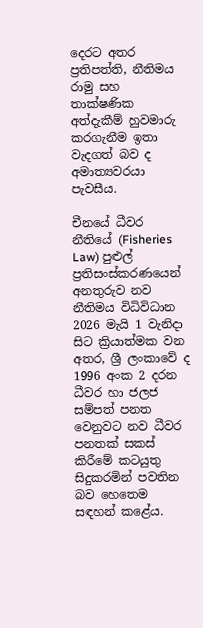දෙරට අතර ප්‍රතිපත්ති, නීතිමය රාමු සහ තාක්ෂණික අත්දැකීම් හුවමාරු කරගැනීම ඉතා වැදගත් බව ද අමාත්‍යවරයා පැවසීය.

චීනයේ ධීවර නීතියේ (Fisheries Law) පුළුල් ප්‍රතිසංස්කරණයෙන් අනතුරුව නව නීතිමය විධිවිධාන 2026 මැයි 1 වැනිදා සිට ක්‍රියාත්මක වන අතර, ශ්‍රී ලංකාවේ ද 1996 අංක 2 දරන ධීවර හා ජලජ සම්පත් පනත වෙනුවට නව ධීවර පනතක් සකස් කිරීමේ කටයුතු සිදුකරමින් පවතින බව හෙතෙම සඳහන් කළේය.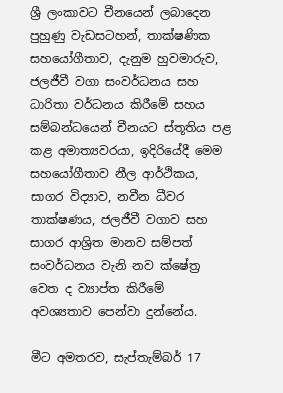ශ්‍රී ලංකාවට චීනයෙන් ලබාදෙන පුහුණු වැඩසටහන්, තාක්ෂණික සහයෝගීතාව, දැනුම හුවමාරුව, ජලජීවී වගා සංවර්ධනය සහ ධාරිතා වර්ධනය කිරීමේ සහය සම්බන්ධයෙන් චීනයට ස්තූතිය පළ කළ අමාත්‍යවරයා, ඉදිරියේදී මෙම සහයෝගීතාව නීල ආර්ථිකය, සාගර විද්‍යාව, නවීන ධීවර තාක්ෂණය, ජලජීවී වගාව සහ සාගර ආශ්‍රිත මානව සම්පත් සංවර්ධනය වැනි නව ක්ෂේත්‍ර වෙත ද ව්‍යාප්ත කිරීමේ අවශ්‍යතාව පෙන්වා දුන්නේය.

මීට අමතරව, සැප්තැම්බර් 17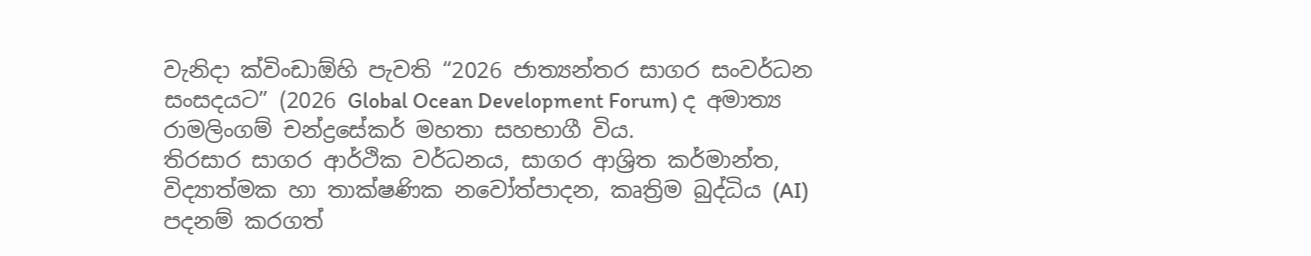වැනිදා ක්විංඩාඕහි පැවති “2026 ජාත්‍යන්තර සාගර සංවර්ධන සංසදයට” (2026 Global Ocean Development Forum) ද අමාත්‍ය රාමලිංගම් චන්ද්‍රසේකර් මහතා සහභාගී විය.
තිරසාර සාගර ආර්ථික වර්ධනය, සාගර ආශ්‍රිත කර්මාන්ත, විද්‍යාත්මක හා තාක්ෂණික නවෝත්පාදන, කෘත්‍රිම බුද්ධිය (AI) පදනම් කරගත්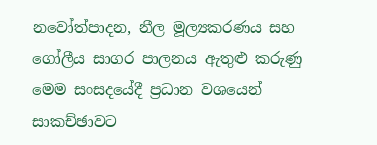නවෝත්පාදන, නීල මූල්‍යකරණය සහ ගෝලීය සාගර පාලනය ඇතුළු කරුණු මෙම සංසදයේදී ප්‍රධාන වශයෙන් සාකච්ඡාවට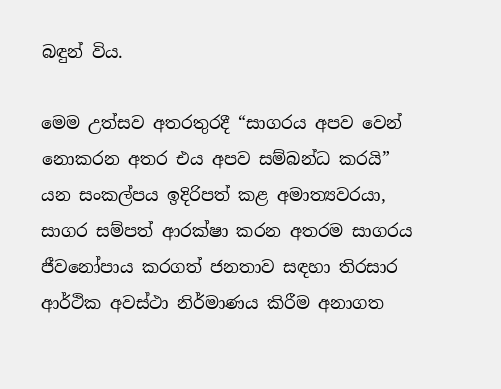බඳුන් විය.

මෙම උත්සව අතරතුරදී “සාගරය අපව වෙන් නොකරන අතර එය අපව සම්බන්ධ කරයි” යන සංකල්පය ඉදිරිපත් කළ අමාත්‍යවරයා, සාගර සම්පත් ආරක්ෂා කරන අතරම සාගරය ජීවනෝපාය කරගත් ජනතාව සඳහා තිරසාර ආර්ථික අවස්ථා නිර්මාණය කිරීම අනාගත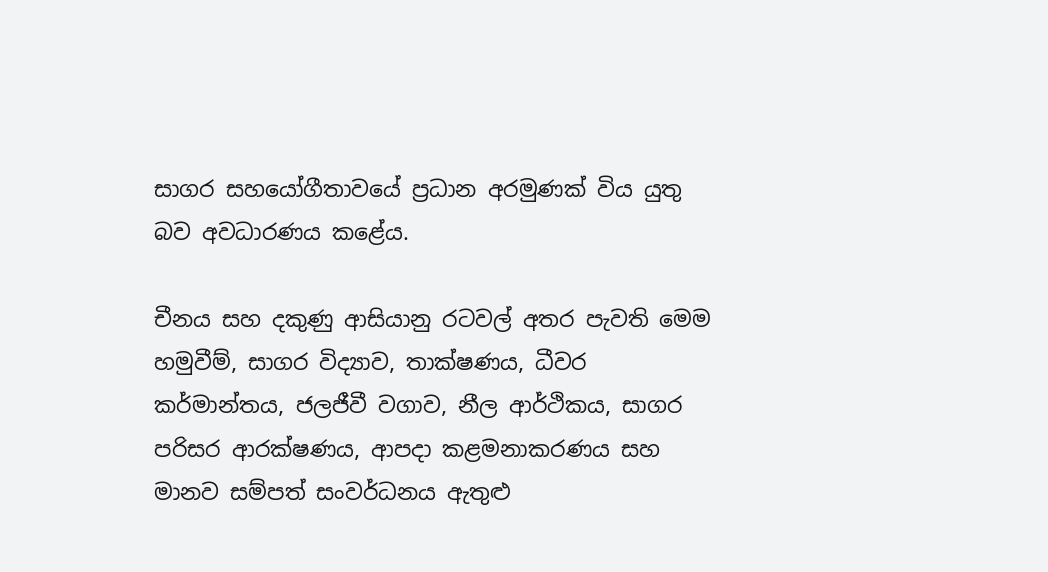සාගර සහයෝගීතාවයේ ප්‍රධාන අරමුණක් විය යුතු බව අවධාරණය කළේය.

චීනය සහ දකුණු ආසියානු රටවල් අතර පැවති මෙම හමුවීම්, සාගර විද්‍යාව, තාක්ෂණය, ධීවර කර්මාන්තය, ජලජීවී වගාව, නීල ආර්ථිකය, සාගර පරිසර ආරක්ෂණය, ආපදා කළමනාකරණය සහ මානව සම්පත් සංවර්ධනය ඇතුළු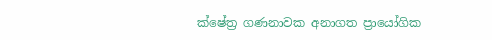ක්ෂේත්‍ර ගණනාවක අනාගත ප්‍රායෝගික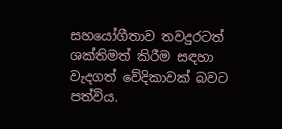සහයෝගීතාව තවදුරටත් ශක්තිමත් කිරීම සඳහා වැදගත් වේදිකාවක් බවට පත්විය.